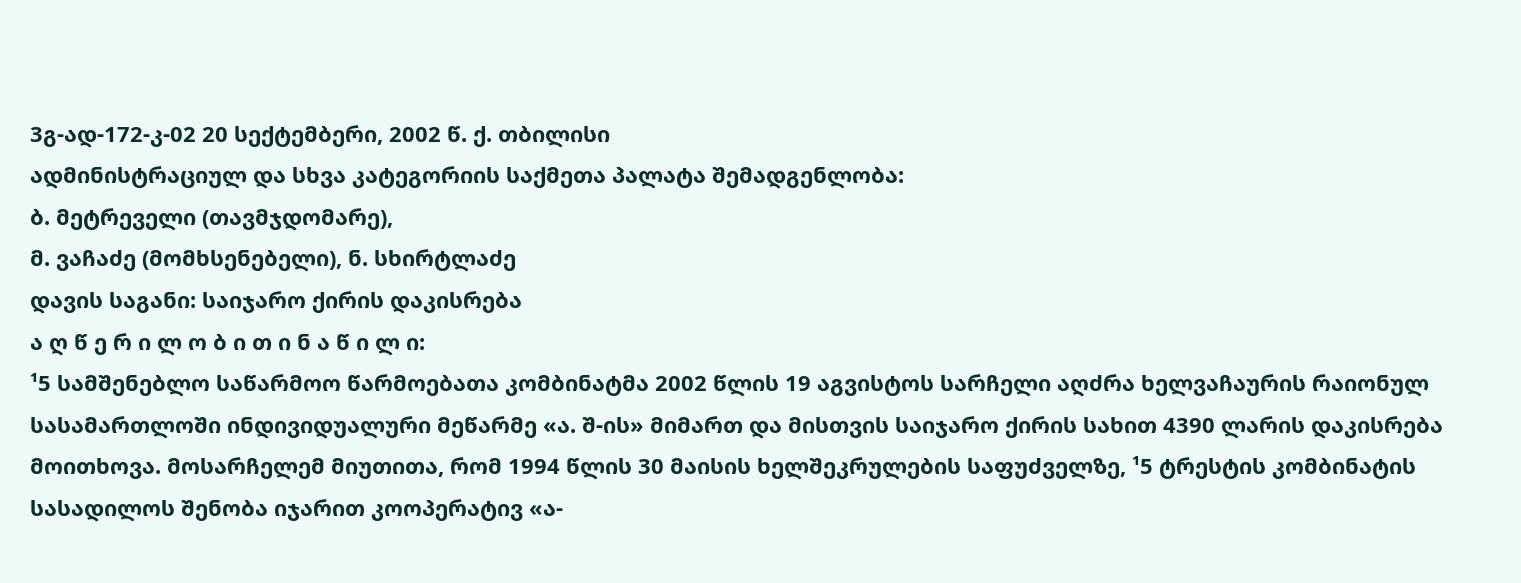3გ-ად-172-კ-02 20 სექტემბერი, 2002 წ. ქ. თბილისი
ადმინისტრაციულ და სხვა კატეგორიის საქმეთა პალატა შემადგენლობა:
ბ. მეტრეველი (თავმჯდომარე),
მ. ვაჩაძე (მომხსენებელი), ნ. სხირტლაძე
დავის საგანი: საიჯარო ქირის დაკისრება
ა ღ წ ე რ ი ლ ო ბ ი თ ი ნ ა წ ი ლ ი:
¹5 სამშენებლო საწარმოო წარმოებათა კომბინატმა 2002 წლის 19 აგვისტოს სარჩელი აღძრა ხელვაჩაურის რაიონულ სასამართლოში ინდივიდუალური მეწარმე «ა. შ-ის» მიმართ და მისთვის საიჯარო ქირის სახით 4390 ლარის დაკისრება მოითხოვა. მოსარჩელემ მიუთითა, რომ 1994 წლის 30 მაისის ხელშეკრულების საფუძველზე, ¹5 ტრესტის კომბინატის სასადილოს შენობა იჯარით კოოპერატივ «ა-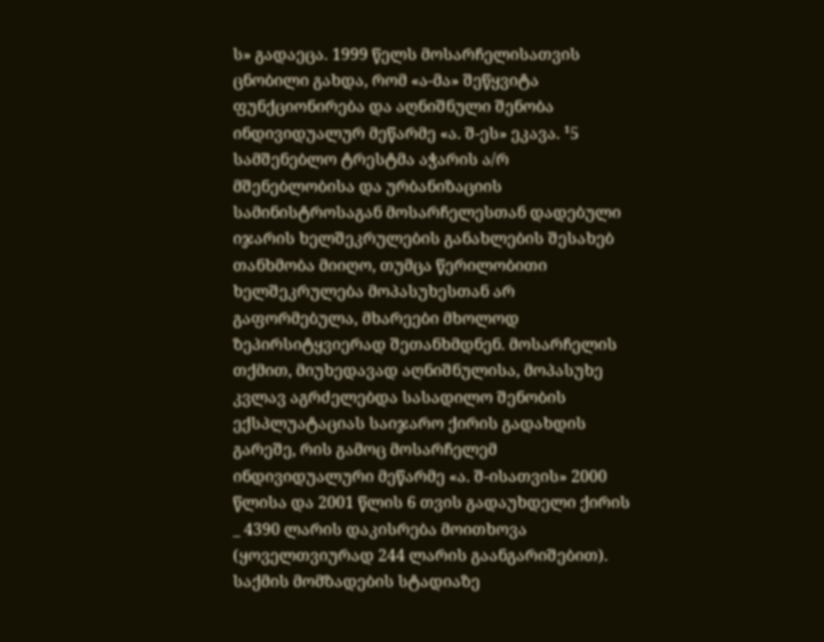ს» გადაეცა. 1999 წელს მოსარჩელისათვის ცნობილი გახდა, რომ «ა-მა» შეწყვიტა ფუნქციონირება და აღნიშნული შენობა ინდივიდუალურ მეწარმე «ა. შ-ეს» ეკავა. ¹5 სამშენებლო ტრესტმა აჭარის ა/რ მშენებლობისა და ურბანიზაციის სამინისტროსაგან მოსარჩელესთან დადებული იჯარის ხელშეკრულების განახლების შესახებ თანხმობა მიიღო, თუმცა წერილობითი ხელშეკრულება მოპასუხესთან არ გაფორმებულა, მხარეები მხოლოდ ზეპირსიტყვიერად შეთანხმდნენ. მოსარჩელის თქმით, მიუხედავად აღნიშნულისა, მოპასუხე კვლავ აგრძელებდა სასადილო შენობის ექსპლუატაციას საიჯარო ქირის გადახდის გარეშე, რის გამოც მოსარჩელემ ინდივიდუალური მეწარმე «ა. შ-ისათვის» 2000 წლისა და 2001 წლის 6 თვის გადაუხდელი ქირის _ 4390 ლარის დაკისრება მოითხოვა (ყოველთვიურად 244 ლარის გაანგარიშებით).
საქმის მომზადების სტადიაზე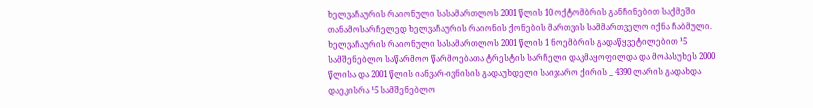ხელვაჩაურის რაიონული სასამართლოს 2001 წლის 10 ოქტომბრის განჩინებით საქმეში თანამოსარჩელედ ხელვაჩაურის რაიონის ქონების მართვის სამმართველო იქნა ჩაბმული.
ხელვაჩაურის რაიონული სასამართლოს 2001 წლის 1 ნოემბრის გადაწყვეტილებით ¹5 სამშენებლო საწარმოო წარმოებათა ტრესტის სარჩელი დაკმაყოფილდა და მოპასუხეს 2000 წლისა და 2001 წლის იანვარ-ივნისის გადაუხდელი საიჯარო ქირის _ 4390 ლარის გადახდა დაეკისრა ¹5 სამშენებლო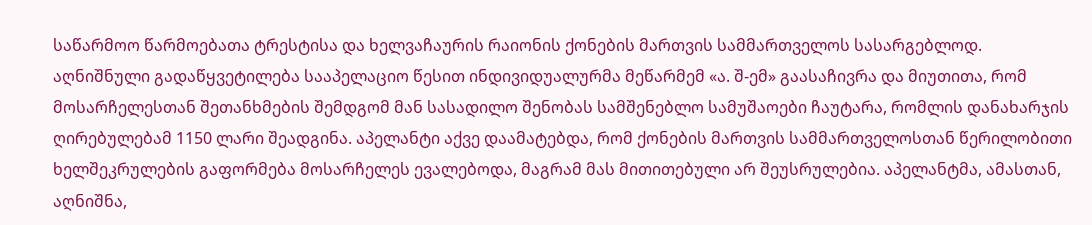საწარმოო წარმოებათა ტრესტისა და ხელვაჩაურის რაიონის ქონების მართვის სამმართველოს სასარგებლოდ.
აღნიშნული გადაწყვეტილება სააპელაციო წესით ინდივიდუალურმა მეწარმემ «ა. შ-ემ» გაასაჩივრა და მიუთითა, რომ მოსარჩელესთან შეთანხმების შემდგომ მან სასადილო შენობას სამშენებლო სამუშაოები ჩაუტარა, რომლის დანახარჯის ღირებულებამ 1150 ლარი შეადგინა. აპელანტი აქვე დაამატებდა, რომ ქონების მართვის სამმართველოსთან წერილობითი ხელშეკრულების გაფორმება მოსარჩელეს ევალებოდა, მაგრამ მას მითითებული არ შეუსრულებია. აპელანტმა, ამასთან, აღნიშნა,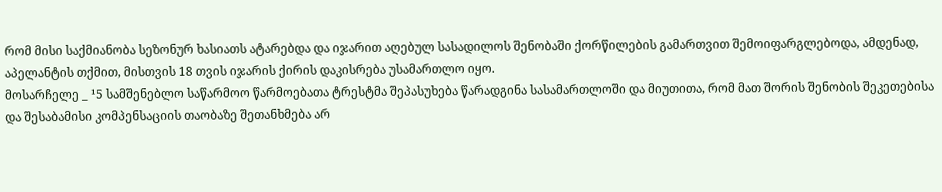რომ მისი საქმიანობა სეზონურ ხასიათს ატარებდა და იჯარით აღებულ სასადილოს შენობაში ქორწილების გამართვით შემოიფარგლებოდა, ამდენად, აპელანტის თქმით, მისთვის 18 თვის იჯარის ქირის დაკისრება უსამართლო იყო.
მოსარჩელე _ ¹5 სამშენებლო საწარმოო წარმოებათა ტრესტმა შეპასუხება წარადგინა სასამართლოში და მიუთითა, რომ მათ შორის შენობის შეკეთებისა და შესაბამისი კომპენსაციის თაობაზე შეთანხმება არ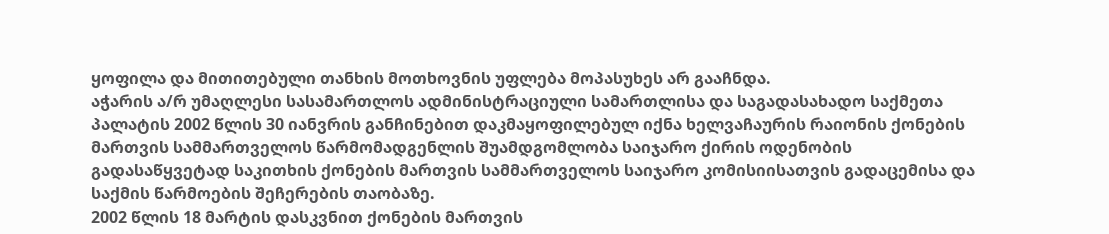ყოფილა და მითითებული თანხის მოთხოვნის უფლება მოპასუხეს არ გააჩნდა.
აჭარის ა/რ უმაღლესი სასამართლოს ადმინისტრაციული სამართლისა და საგადასახადო საქმეთა პალატის 2002 წლის 30 იანვრის განჩინებით დაკმაყოფილებულ იქნა ხელვაჩაურის რაიონის ქონების მართვის სამმართველოს წარმომადგენლის შუამდგომლობა საიჯარო ქირის ოდენობის გადასაწყვეტად საკითხის ქონების მართვის სამმართველოს საიჯარო კომისიისათვის გადაცემისა და საქმის წარმოების შეჩერების თაობაზე.
2002 წლის 18 მარტის დასკვნით ქონების მართვის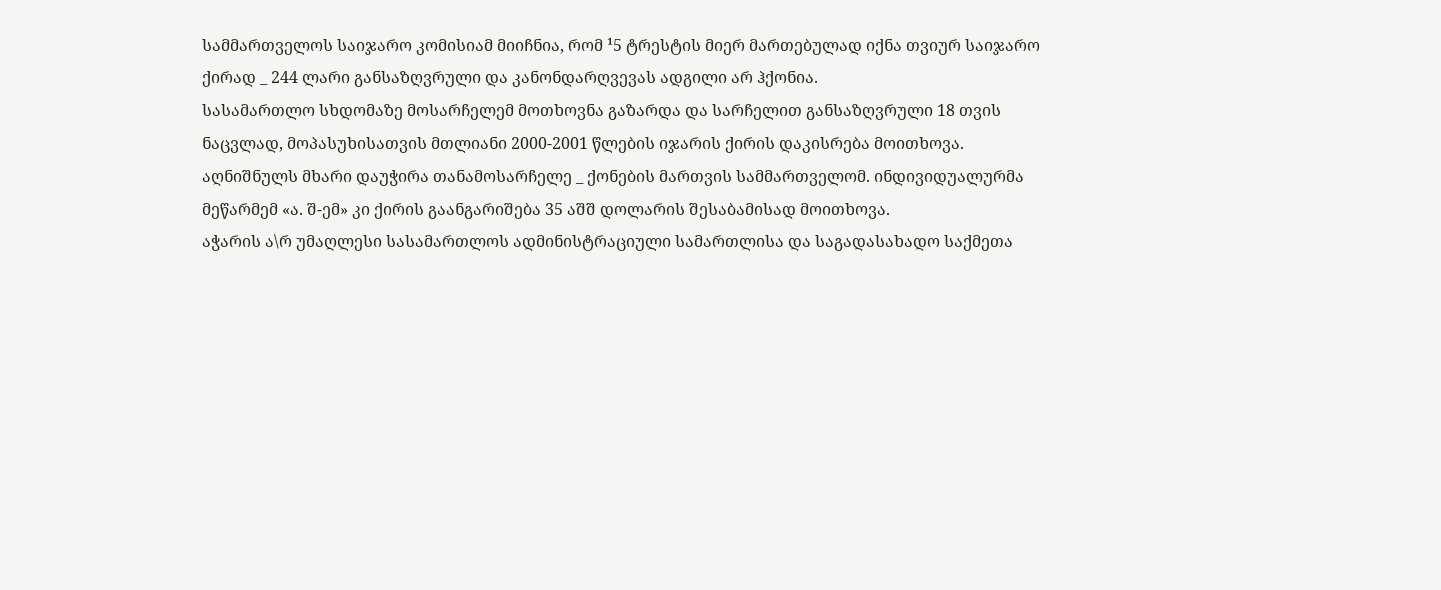სამმართველოს საიჯარო კომისიამ მიიჩნია, რომ ¹5 ტრესტის მიერ მართებულად იქნა თვიურ საიჯარო ქირად _ 244 ლარი განსაზღვრული და კანონდარღვევას ადგილი არ ჰქონია.
სასამართლო სხდომაზე მოსარჩელემ მოთხოვნა გაზარდა და სარჩელით განსაზღვრული 18 თვის ნაცვლად, მოპასუხისათვის მთლიანი 2000-2001 წლების იჯარის ქირის დაკისრება მოითხოვა. აღნიშნულს მხარი დაუჭირა თანამოსარჩელე _ ქონების მართვის სამმართველომ. ინდივიდუალურმა მეწარმემ «ა. შ-ემ» კი ქირის გაანგარიშება 35 აშშ დოლარის შესაბამისად მოითხოვა.
აჭარის ა\რ უმაღლესი სასამართლოს ადმინისტრაციული სამართლისა და საგადასახადო საქმეთა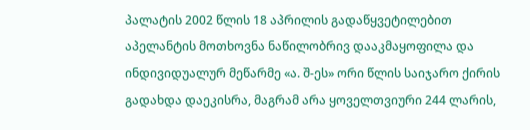პალატის 2002 წლის 18 აპრილის გადაწყვეტილებით აპელანტის მოთხოვნა ნაწილობრივ დააკმაყოფილა და ინდივიდუალურ მეწარმე «ა. შ-ეს» ორი წლის საიჯარო ქირის გადახდა დაეკისრა, მაგრამ არა ყოველთვიური 244 ლარის,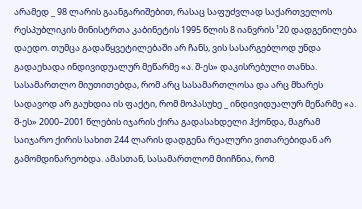არამედ _ 98 ლარის გაანგარიშებით, რასაც საფუძვლად საქართველოს რესპუბლიკის მინისტრთა კაბინეტის 1995 წლის 8 იანვრის ¹20 დადგენილება დაედო. თუმცა გადაწყვეტილებაში არ ჩანს, ვის სასარგებლოდ უნდა გადაეხადა ინდივიდუალურ მეწარმე «ა. შ-ეს» დაკისრებული თანხა. სასამართლო მიუთითებდა, რომ არც სასამართლოსა და არც მხარეს სადავოდ არ გაუხდია ის ფაქტი, რომ მოპასუხე _ ინდივიდუალურ მეწარმე «ა. შ-ეს» 2000–2001 წლების იჯარის ქირა გადასახდელი ჰქონდა, მაგრამ საიჯარო ქირის სახით 244 ლარის დადგენა რეალური ვითარებიდან არ გამომდინარეობდა. ამასთან, სასამართლომ მიიჩნია, რომ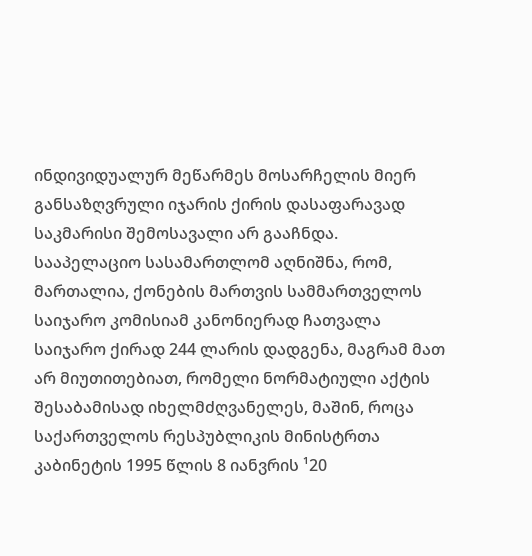ინდივიდუალურ მეწარმეს მოსარჩელის მიერ განსაზღვრული იჯარის ქირის დასაფარავად საკმარისი შემოსავალი არ გააჩნდა.
სააპელაციო სასამართლომ აღნიშნა, რომ, მართალია, ქონების მართვის სამმართველოს საიჯარო კომისიამ კანონიერად ჩათვალა საიჯარო ქირად 244 ლარის დადგენა, მაგრამ მათ არ მიუთითებიათ, რომელი ნორმატიული აქტის შესაბამისად იხელმძღვანელეს, მაშინ, როცა საქართველოს რესპუბლიკის მინისტრთა კაბინეტის 1995 წლის 8 იანვრის ¹20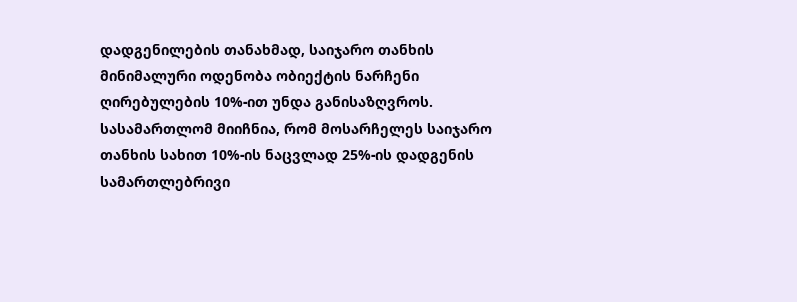დადგენილების თანახმად, საიჯარო თანხის მინიმალური ოდენობა ობიექტის ნარჩენი ღირებულების 10%-ით უნდა განისაზღვროს. სასამართლომ მიიჩნია, რომ მოსარჩელეს საიჯარო თანხის სახით 10%-ის ნაცვლად 25%-ის დადგენის სამართლებრივი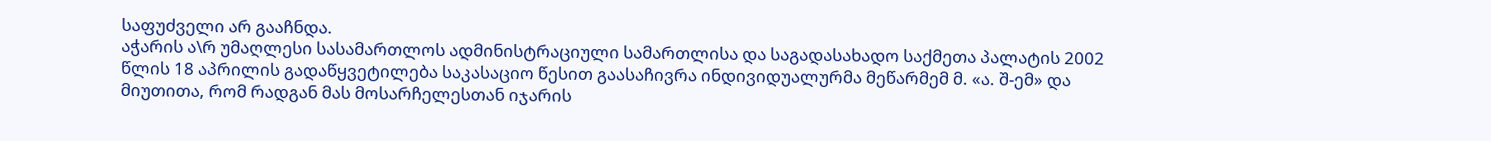საფუძველი არ გააჩნდა.
აჭარის ა\რ უმაღლესი სასამართლოს ადმინისტრაციული სამართლისა და საგადასახადო საქმეთა პალატის 2002 წლის 18 აპრილის გადაწყვეტილება საკასაციო წესით გაასაჩივრა ინდივიდუალურმა მეწარმემ მ. «ა. შ-ემ» და მიუთითა, რომ რადგან მას მოსარჩელესთან იჯარის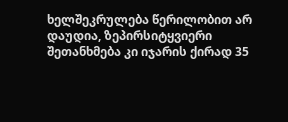ხელშეკრულება წერილობით არ დაუდია, ზეპირსიტყვიერი შეთანხმება კი იჯარის ქირად 35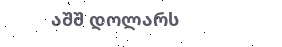აშშ დოლარს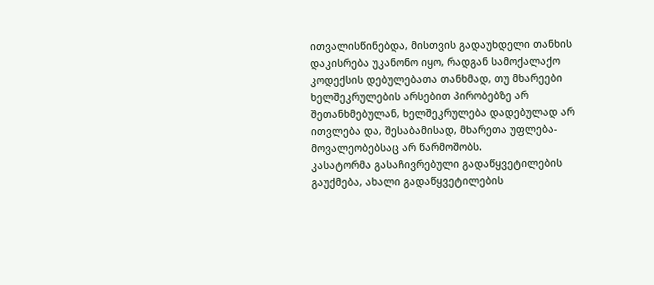ითვალისწინებდა, მისთვის გადაუხდელი თანხის დაკისრება უკანონო იყო, რადგან სამოქალაქო კოდექსის დებულებათა თანხმად, თუ მხარეები ხელშეკრულების არსებით პირობებზე არ შეთანხმებულან, ხელშეკრულება დადებულად არ ითვლება და, შესაბამისად, მხარეთა უფლება-მოვალეობებსაც არ წარმოშობს.
კასატორმა გასაჩივრებული გადაწყვეტილების გაუქმება, ახალი გადაწყვეტილების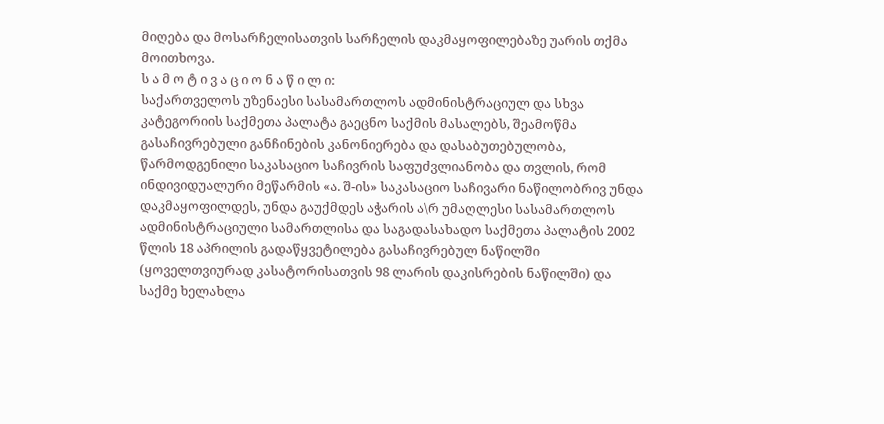მიღება და მოსარჩელისათვის სარჩელის დაკმაყოფილებაზე უარის თქმა მოითხოვა.
ს ა მ ო ტ ი ვ ა ც ი ო ნ ა წ ი ლ ი:
საქართველოს უზენაესი სასამართლოს ადმინისტრაციულ და სხვა კატეგორიის საქმეთა პალატა გაეცნო საქმის მასალებს, შეამოწმა გასაჩივრებული განჩინების კანონიერება და დასაბუთებულობა, წარმოდგენილი საკასაციო საჩივრის საფუძვლიანობა და თვლის, რომ ინდივიდუალური მეწარმის «ა. შ-ის» საკასაციო საჩივარი ნაწილობრივ უნდა დაკმაყოფილდეს, უნდა გაუქმდეს აჭარის ა\რ უმაღლესი სასამართლოს ადმინისტრაციული სამართლისა და საგადასახადო საქმეთა პალატის 2002 წლის 18 აპრილის გადაწყვეტილება გასაჩივრებულ ნაწილში (ყოველთვიურად კასატორისათვის 98 ლარის დაკისრების ნაწილში) და საქმე ხელახლა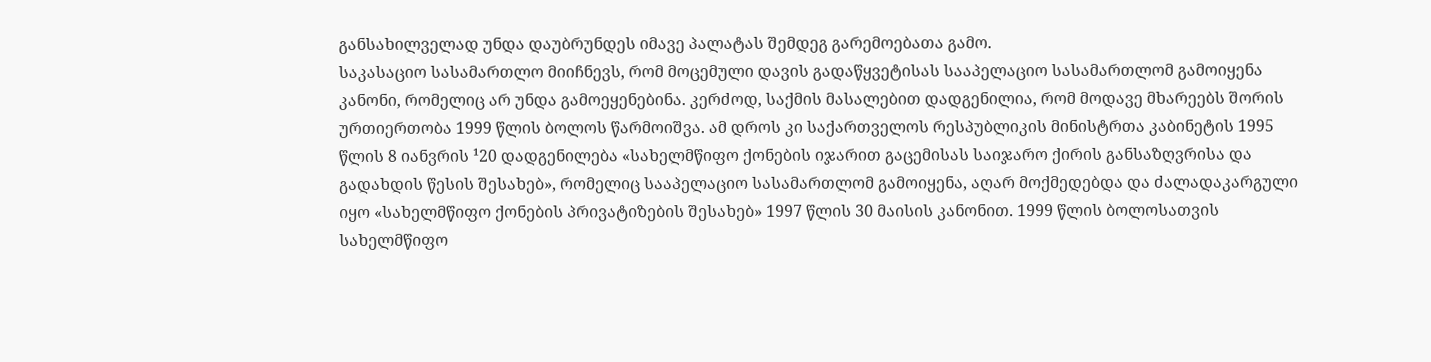განსახილველად უნდა დაუბრუნდეს იმავე პალატას შემდეგ გარემოებათა გამო.
საკასაციო სასამართლო მიიჩნევს, რომ მოცემული დავის გადაწყვეტისას სააპელაციო სასამართლომ გამოიყენა კანონი, რომელიც არ უნდა გამოეყენებინა. კერძოდ, საქმის მასალებით დადგენილია, რომ მოდავე მხარეებს შორის ურთიერთობა 1999 წლის ბოლოს წარმოიშვა. ამ დროს კი საქართველოს რესპუბლიკის მინისტრთა კაბინეტის 1995 წლის 8 იანვრის ¹20 დადგენილება «სახელმწიფო ქონების იჯარით გაცემისას საიჯარო ქირის განსაზღვრისა და გადახდის წესის შესახებ», რომელიც სააპელაციო სასამართლომ გამოიყენა, აღარ მოქმედებდა და ძალადაკარგული იყო «სახელმწიფო ქონების პრივატიზების შესახებ» 1997 წლის 30 მაისის კანონით. 1999 წლის ბოლოსათვის სახელმწიფო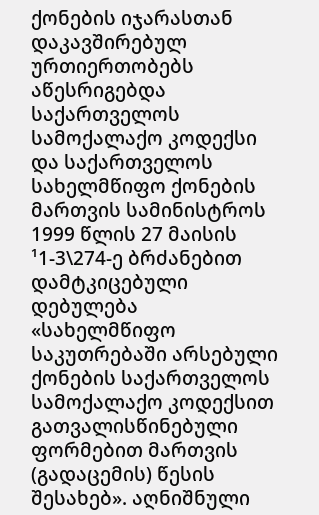ქონების იჯარასთან დაკავშირებულ ურთიერთობებს აწესრიგებდა საქართველოს სამოქალაქო კოდექსი და საქართველოს სახელმწიფო ქონების მართვის სამინისტროს 1999 წლის 27 მაისის ¹1-3\274-ე ბრძანებით დამტკიცებული დებულება «სახელმწიფო საკუთრებაში არსებული ქონების საქართველოს სამოქალაქო კოდექსით გათვალისწინებული ფორმებით მართვის (გადაცემის) წესის შესახებ». აღნიშნული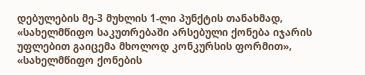დებულების მე-3 მუხლის 1-ლი პუნქტის თანახმად, «სახელმწიფო საკუთრებაში არსებული ქონება იჯარის უფლებით გაიცემა მხოლოდ კონკურსის ფორმით», «სახელმწიფო ქონების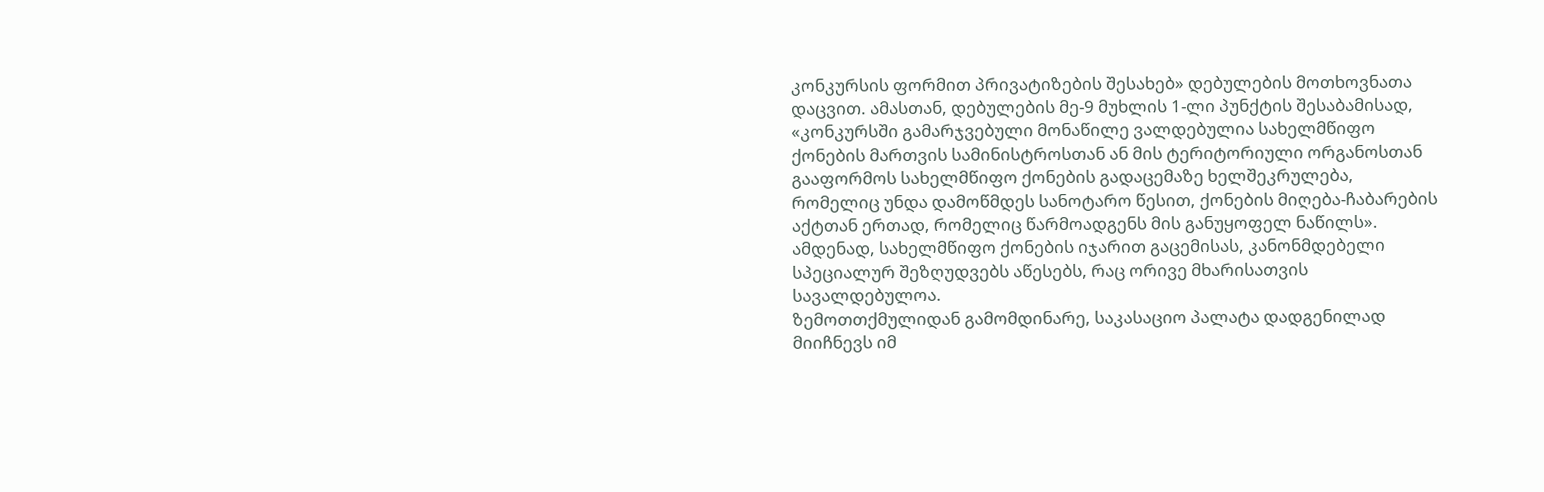კონკურსის ფორმით პრივატიზების შესახებ» დებულების მოთხოვნათა დაცვით. ამასთან, დებულების მე-9 მუხლის 1-ლი პუნქტის შესაბამისად, «კონკურსში გამარჯვებული მონაწილე ვალდებულია სახელმწიფო ქონების მართვის სამინისტროსთან ან მის ტერიტორიული ორგანოსთან გააფორმოს სახელმწიფო ქონების გადაცემაზე ხელშეკრულება, რომელიც უნდა დამოწმდეს სანოტარო წესით, ქონების მიღება-ჩაბარების აქტთან ერთად, რომელიც წარმოადგენს მის განუყოფელ ნაწილს». ამდენად, სახელმწიფო ქონების იჯარით გაცემისას, კანონმდებელი სპეციალურ შეზღუდვებს აწესებს, რაც ორივე მხარისათვის სავალდებულოა.
ზემოთთქმულიდან გამომდინარე, საკასაციო პალატა დადგენილად მიიჩნევს იმ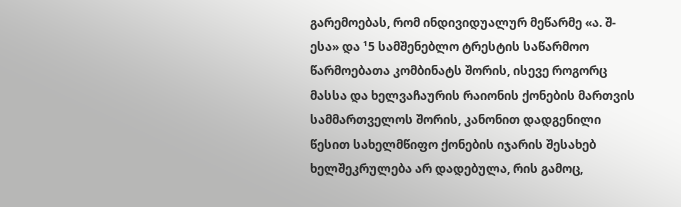გარემოებას, რომ ინდივიდუალურ მეწარმე «ა. შ-ესა» და ¹5 სამშენებლო ტრესტის საწარმოო წარმოებათა კომბინატს შორის, ისევე როგორც მასსა და ხელვაჩაურის რაიონის ქონების მართვის სამმართველოს შორის, კანონით დადგენილი წესით სახელმწიფო ქონების იჯარის შესახებ ხელშეკრულება არ დადებულა, რის გამოც,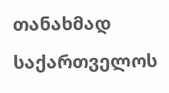თანახმად საქართველოს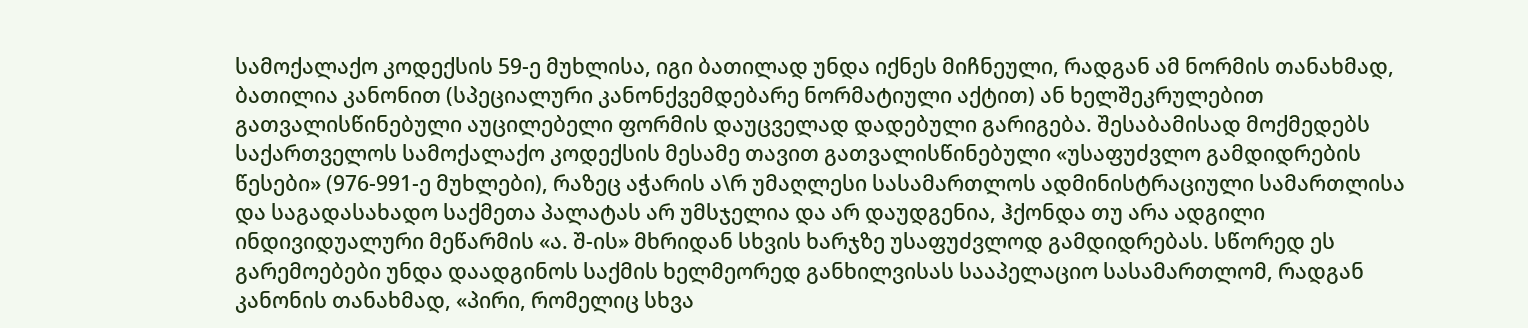სამოქალაქო კოდექსის 59-ე მუხლისა, იგი ბათილად უნდა იქნეს მიჩნეული, რადგან ამ ნორმის თანახმად, ბათილია კანონით (სპეციალური კანონქვემდებარე ნორმატიული აქტით) ან ხელშეკრულებით გათვალისწინებული აუცილებელი ფორმის დაუცველად დადებული გარიგება. შესაბამისად მოქმედებს საქართველოს სამოქალაქო კოდექსის მესამე თავით გათვალისწინებული «უსაფუძვლო გამდიდრების წესები» (976-991-ე მუხლები), რაზეც აჭარის ა\რ უმაღლესი სასამართლოს ადმინისტრაციული სამართლისა და საგადასახადო საქმეთა პალატას არ უმსჯელია და არ დაუდგენია, ჰქონდა თუ არა ადგილი ინდივიდუალური მეწარმის «ა. შ-ის» მხრიდან სხვის ხარჯზე უსაფუძვლოდ გამდიდრებას. სწორედ ეს გარემოებები უნდა დაადგინოს საქმის ხელმეორედ განხილვისას სააპელაციო სასამართლომ, რადგან კანონის თანახმად, «პირი, რომელიც სხვა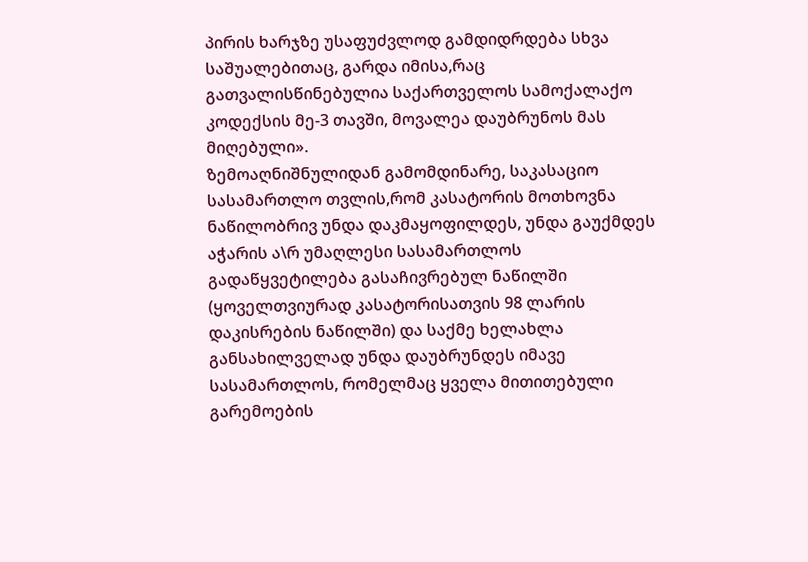პირის ხარჯზე უსაფუძვლოდ გამდიდრდება სხვა საშუალებითაც, გარდა იმისა,რაც გათვალისწინებულია საქართველოს სამოქალაქო კოდექსის მე-3 თავში, მოვალეა დაუბრუნოს მას მიღებული».
ზემოაღნიშნულიდან გამომდინარე, საკასაციო სასამართლო თვლის,რომ კასატორის მოთხოვნა ნაწილობრივ უნდა დაკმაყოფილდეს, უნდა გაუქმდეს აჭარის ა\რ უმაღლესი სასამართლოს გადაწყვეტილება გასაჩივრებულ ნაწილში (ყოველთვიურად კასატორისათვის 98 ლარის დაკისრების ნაწილში) და საქმე ხელახლა განსახილველად უნდა დაუბრუნდეს იმავე სასამართლოს, რომელმაც ყველა მითითებული გარემოების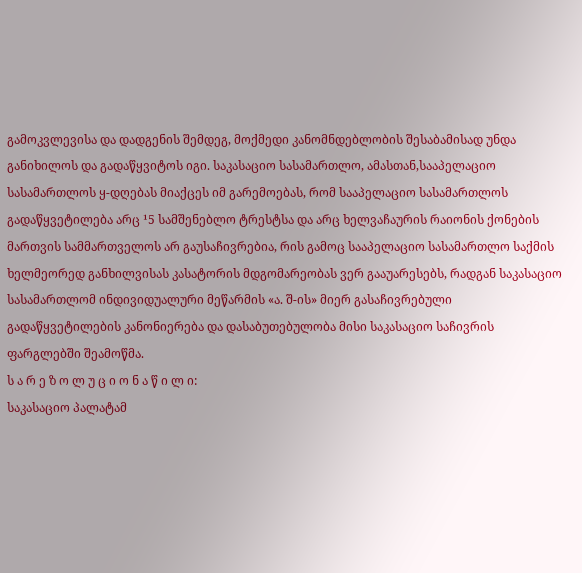გამოკვლევისა და დადგენის შემდეგ, მოქმედი კანომნდებლობის შესაბამისად უნდა განიხილოს და გადაწყვიტოს იგი. საკასაციო სასამართლო, ამასთან,სააპელაციო სასამართლოს ყ-დღებას მიაქცეს იმ გარემოებას, რომ სააპელაციო სასამართლოს გადაწყვეტილება არც ¹5 სამშენებლო ტრესტსა და არც ხელვაჩაურის რაიონის ქონების მართვის სამმართველოს არ გაუსაჩივრებია, რის გამოც სააპელაციო სასამართლო საქმის ხელმეორედ განხილვისას კასატორის მდგომარეობას ვერ გააუარესებს, რადგან საკასაციო სასამართლომ ინდივიდუალური მეწარმის «ა. შ-ის» მიერ გასაჩივრებული გადაწყვეტილების კანონიერება და დასაბუთებულობა მისი საკასაციო საჩივრის ფარგლებში შეამოწმა.
ს ა რ ე ზ ო ლ უ ც ი ო ნ ა წ ი ლ ი:
საკასაციო პალატამ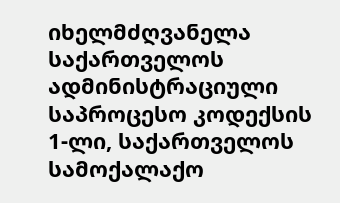იხელმძღვანელა საქართველოს ადმინისტრაციული საპროცესო კოდექსის 1-ლი, საქართველოს სამოქალაქო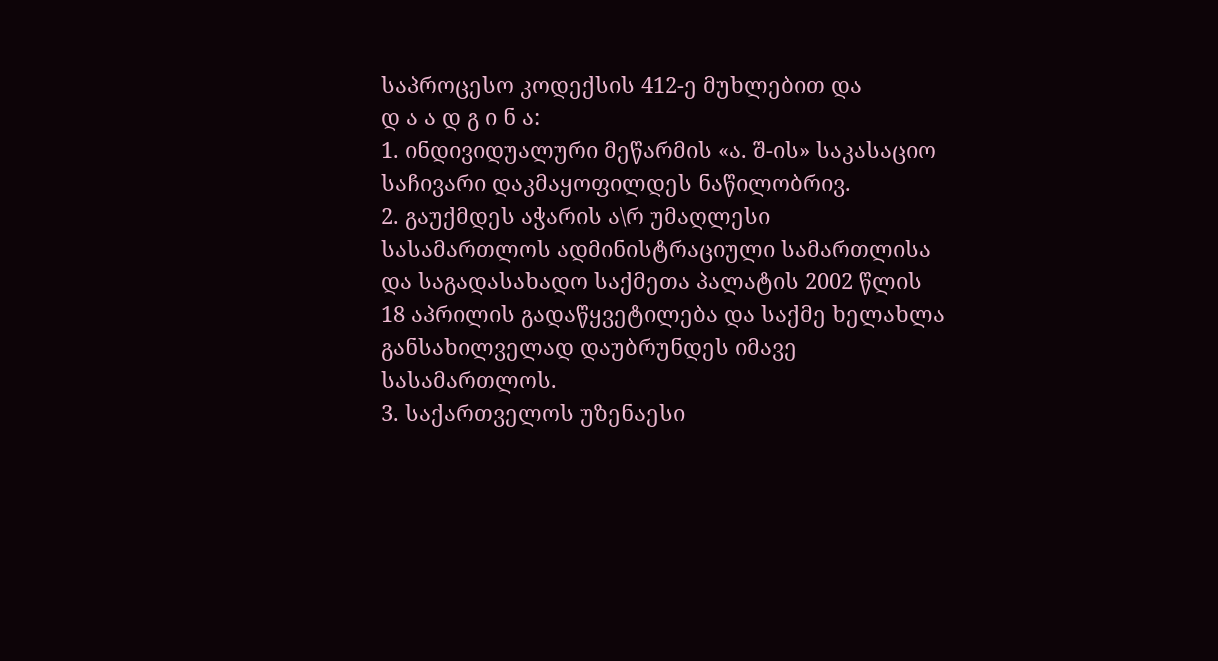საპროცესო კოდექსის 412-ე მუხლებით და
დ ა ა დ გ ი ნ ა:
1. ინდივიდუალური მეწარმის «ა. შ-ის» საკასაციო საჩივარი დაკმაყოფილდეს ნაწილობრივ.
2. გაუქმდეს აჭარის ა\რ უმაღლესი სასამართლოს ადმინისტრაციული სამართლისა და საგადასახადო საქმეთა პალატის 2002 წლის 18 აპრილის გადაწყვეტილება და საქმე ხელახლა განსახილველად დაუბრუნდეს იმავე სასამართლოს.
3. საქართველოს უზენაესი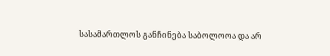სასამართლოს განჩინება საბოლოოა და არ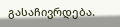გასაჩივრდება.